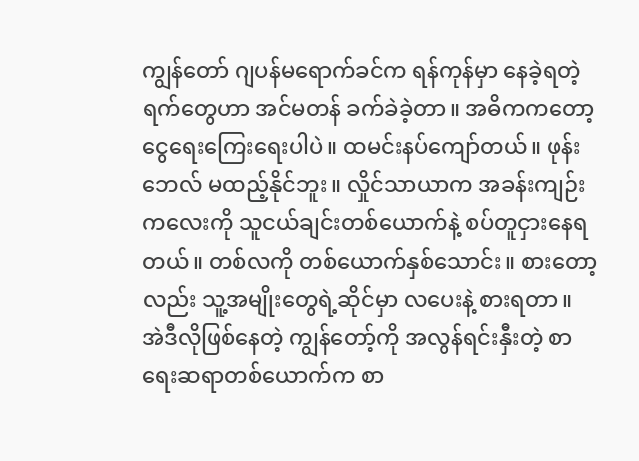ကျွန်တော် ဂျပန်မရောက်ခင်က ရန်ကုန်မှာ နေခဲ့ရတဲ့ရက်တွေဟာ အင်မတန် ခက်ခဲခဲ့တာ။ အဓိကကတော့ ငွေရေးကြေးရေးပါပဲ။ ထမင်းနပ်ကျော်တယ်။ ဖုန်းဘေလ် မထည့်နိုင်ဘူး။ လှိုင်သာယာက အခန်းကျဉ်းကလေးကို သူငယ်ချင်းတစ်ယောက်နဲ့ စပ်တူငှားနေရတယ်။ တစ်လကို တစ်ယောက်နှစ်သောင်း။ စားတော့လည်း သူ့အမျိုးတွေရဲ့ဆိုင်မှာ လပေးနဲ့ စားရတာ။
အဲဒီလိုဖြစ်နေတဲ့ ကျွန်တော့်ကို အလွန်ရင်းနှီးတဲ့ စာရေးဆရာတစ်ယောက်က စာ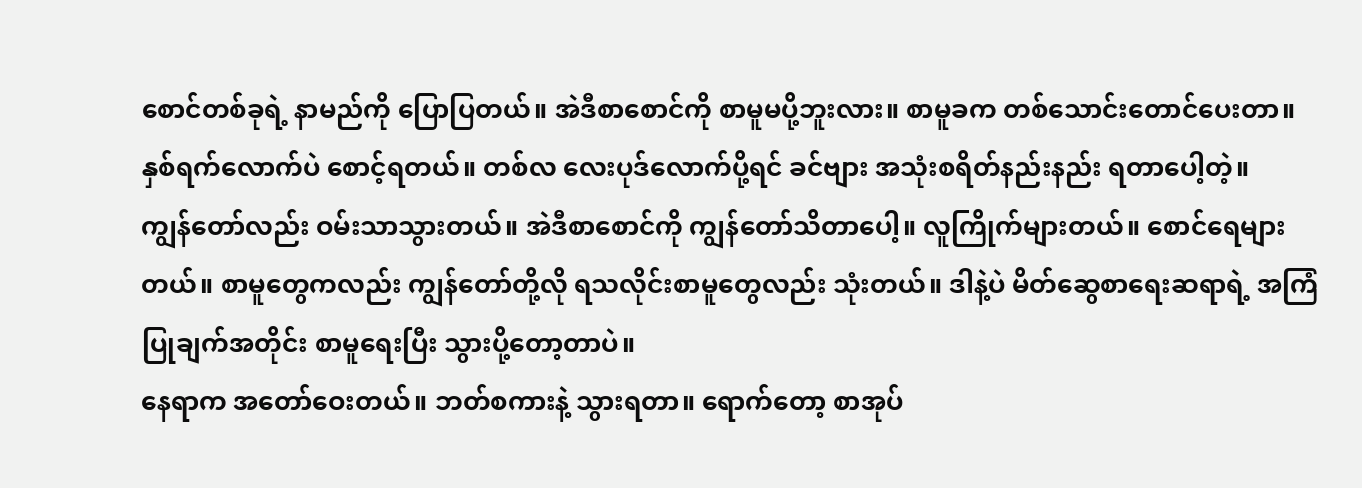စောင်တစ်ခုရဲ့ နာမည်ကို ပြောပြတယ်။ အဲဒီစာစောင်ကို စာမူမပို့ဘူးလား။ စာမူခက တစ်သောင်းတောင်ပေးတာ။ နှစ်ရက်လောက်ပဲ စောင့်ရတယ်။ တစ်လ လေးပုဒ်လောက်ပို့ရင် ခင်ဗျား အသုံးစရိတ်နည်းနည်း ရတာပေါ့တဲ့။
ကျွန်တော်လည်း ဝမ်းသာသွားတယ်။ အဲဒီစာစောင်ကို ကျွန်တော်သိတာပေါ့။ လူကြိုက်များတယ်။ စောင်ရေများတယ်။ စာမူတွေကလည်း ကျွန်တော်တို့လို ရသလိုင်းစာမူတွေလည်း သုံးတယ်။ ဒါနဲ့ပဲ မိတ်ဆွေစာရေးဆရာရဲ့ အကြံပြုချက်အတိုင်း စာမူရေးပြီး သွားပို့တော့တာပဲ။
နေရာက အတော်ဝေးတယ်။ ဘတ်စကားနဲ့ သွားရတာ။ ရောက်တော့ စာအုပ်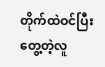တိုက်ထဲဝင်ပြီး တွေ့တဲ့လူ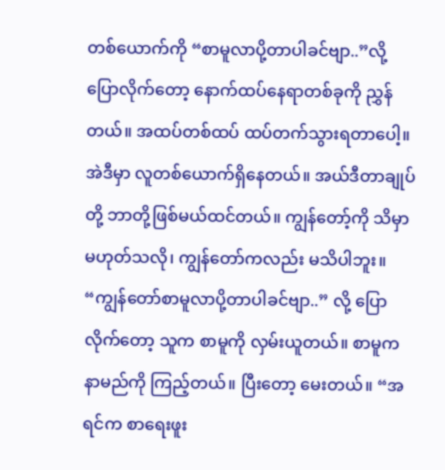တစ်ယောက်ကို “စာမူလာပို့တာပါခင်ဗျာ..”လို့ ပြောလိုက်တော့ နောက်ထပ်နေရာတစ်ခုကို ညွှန်တယ်။ အထပ်တစ်ထပ် ထပ်တက်သွားရတာပေါ့။ အဲဒီမှာ လူတစ်ယောက်ရှိနေတယ်။ အယ်ဒီတာချုပ်တို့ ဘာတို့ဖြစ်မယ်ထင်တယ်။ ကျွန်တော့်ကို သိမှာ မဟုတ်သလို၊ ကျွန်တော်ကလည်း မသိပါဘူး။
“ကျွန်တော်စာမူလာပို့တာပါခင်ဗျာ..” လို့ ပြောလိုက်တော့ သူက စာမူကို လှမ်းယူတယ်။ စာမူက နာမည်ကို ကြည့်တယ်။ ပြီးတော့ မေးတယ်။ “အရင်က စာရေးဖူး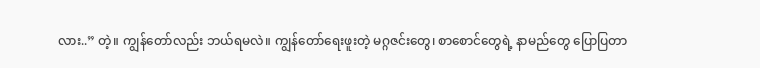လား..” တဲ့။ ကျွန်တော်လည်း ဘယ်ရမလဲ။ ကျွန်တော်ရေးဖူးတဲ့ မဂ္ဂဇင်းတွေ၊ စာစောင်တွေရဲ့ နာမည်တွေ ပြောပြတာ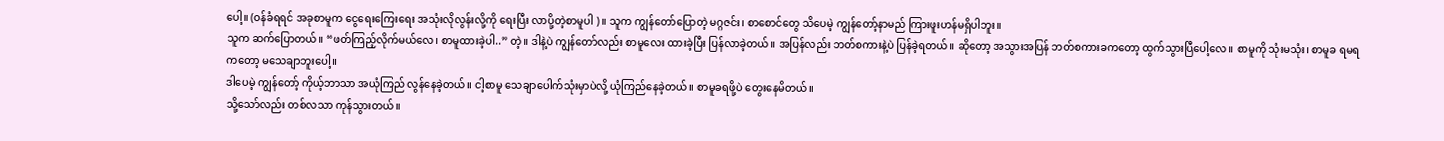ပေါ့။ (ဝန်ခံရရင် အခုစာမူက ငွေရေးကြေးရေး အသုံးလိုလွန်းလို့ကို ရေးပြီး လာပို့တဲ့စာမူပါ )။ သူက ကျွန်တော်ပြောတဲ့ မဂ္ဂဇင်း၊ စာစောင်တွေ သိပေမဲ့ ကျွန်တော့်နာမည် ကြားဖူးဟန်မရှိပါဘူး။
သူက ဆက်ပြောတယ်။ “ဖတ်ကြည့်လိုက်မယ်လေ၊ စာမူထားခဲ့ပါ..” တဲ့။ ဒါနဲ့ပဲ ကျွန်တော်လည်း စာမူလေး ထားခဲ့ပြီး ပြန်လာခဲ့တယ်။ အပြန်လည်း ဘတ်စကားနဲ့ပဲ ပြန်ခဲ့ရတယ်။ ဆိုတော့ အသွားအပြန် ဘတ်စကားခကတော့ ထွက်သွားပြီပေါ့လေ။ စာမူကို သုံးမသုံး၊ စာမူခ ရမရကတော့ မသေချာဘူးပေါ့။
ဒါပေမဲ့ ကျွန်တော့် ကိုယ့်ဘာသာ အယုံကြည် လွန်နေခဲ့တယ်။ ငါ့စာမူ သေချာပေါက်သုံးမှာပဲလို့ ယုံကြည်နေခဲ့တယ်။ စာမူခရဖို့ပဲ တွေးနေမိတယ်။
သို့သော်လည်း တစ်လသာ ကုန်သွားတယ်။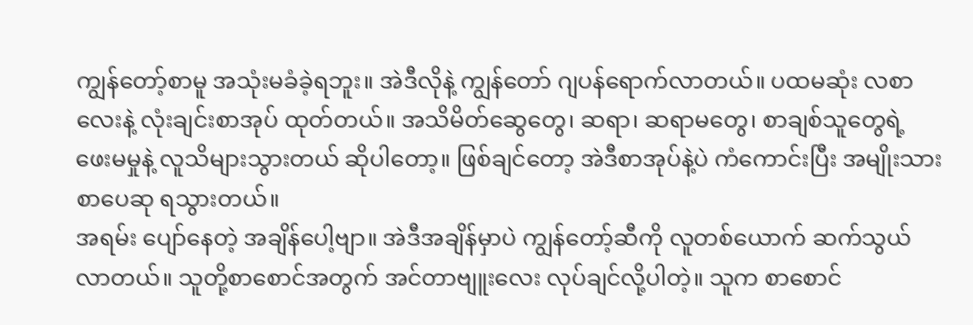ကျွန်တော့်စာမူ အသုံးမခံခဲ့ရဘူး။ အဲဒီလိုနဲ့ ကျွန်တော် ဂျပန်ရောက်လာတယ်။ ပထမဆုံး လစာလေးနဲ့ လုံးချင်းစာအုပ် ထုတ်တယ်။ အသိမိတ်ဆွေတွေ၊ ဆရာ၊ ဆရာမတွေ၊ စာချစ်သူတွေရဲ့ ဖေးမမှုနဲ့ လူသိများသွားတယ် ဆိုပါတော့။ ဖြစ်ချင်တော့ အဲဒီစာအုပ်နဲ့ပဲ ကံကောင်းပြီး အမျိုးသားစာပေဆု ရသွားတယ်။
အရမ်း ပျော်နေတဲ့ အချိန်ပေါ့ဗျာ။ အဲဒီအချိန်မှာပဲ ကျွန်တော့်ဆီကို လူတစ်ယောက် ဆက်သွယ်လာတယ်။ သူတို့စာစောင်အတွက် အင်တာဗျူးလေး လုပ်ချင်လို့ပါတဲ့။ သူက စာစောင်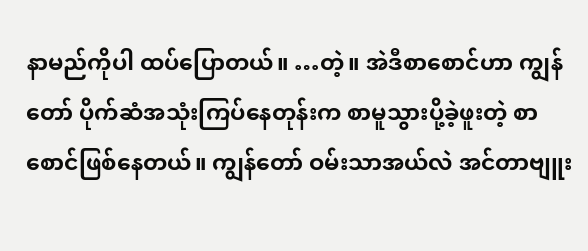နာမည်ကိုပါ ထပ်ပြောတယ်။ …တဲ့။ အဲဒီစာစောင်ဟာ ကျွန်တော် ပိုက်ဆံအသုံးကြပ်နေတုန်းက စာမူသွားပို့ခဲ့ဖူးတဲ့ စာစောင်ဖြစ်နေတယ်။ ကျွန်တော် ဝမ်းသာအယ်လဲ အင်တာဗျူး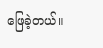ဖြေခဲ့တယ်။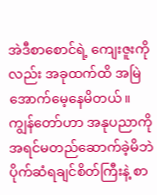အဲဒီစာစောင်ရဲ့ ကျေးဇူးကိုလည်း အခုထက်ထိ အမြဲအောက်မေ့နေမိတယ်။
ကျွန်တော်ဟာ အနုပညာကို အရင်မတည်ဆောက်ခဲ့မိဘဲ ပိုက်ဆံရချင်စိတ်ကြီးနဲ့ စာ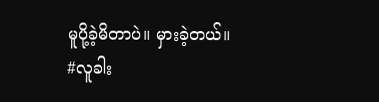မူပို့ခဲ့မိတာပဲ။ မှားခဲ့တယ်။
#လူခါး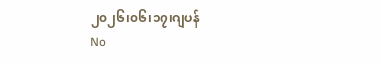၂၀၂၆၊၀၆၊၁၇၊ဂျပန်
No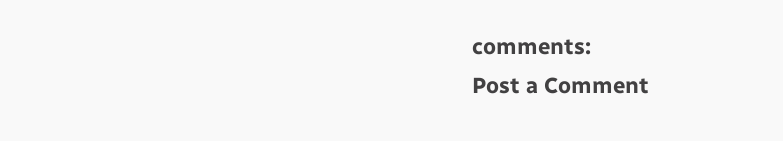comments:
Post a Comment